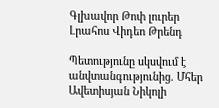Գլխավոր Թոփ լուրեր Լրահոս Վիդեո Թրենդ

Պետությունը սկսվում է անվտանգությունից. Մհեր Ավետիսյան Նիկոլի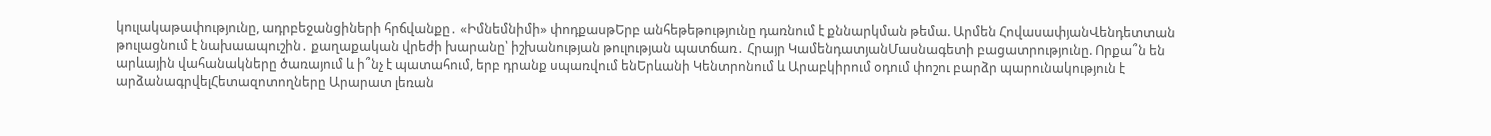կուլակաթափությունը, ադրբեջանցիների հրճվանքը․ «Իմնեմնիմի» փոդքասթԵրբ անհեթեթությունը դառնում է քննարկման թեմա. Արմեն ՀովասափյանՎենդետտան թուլացնում է նախաապուշին․ քաղաքական վրեժի խարանը՝ իշխանության թուլության պատճառ․ Հրայր ԿամենդատյանՄասնագետի բացատրությունը. Որքա՞ն են արևային վահանակները ծառայում և ի՞նչ է պատահում, երբ դրանք սպառվում ենԵրևանի Կենտրոնում և Արաբկիրում օդում փոշու բարձր պարունակություն է արձանագրվելՀետազոտողները Արարատ լեռան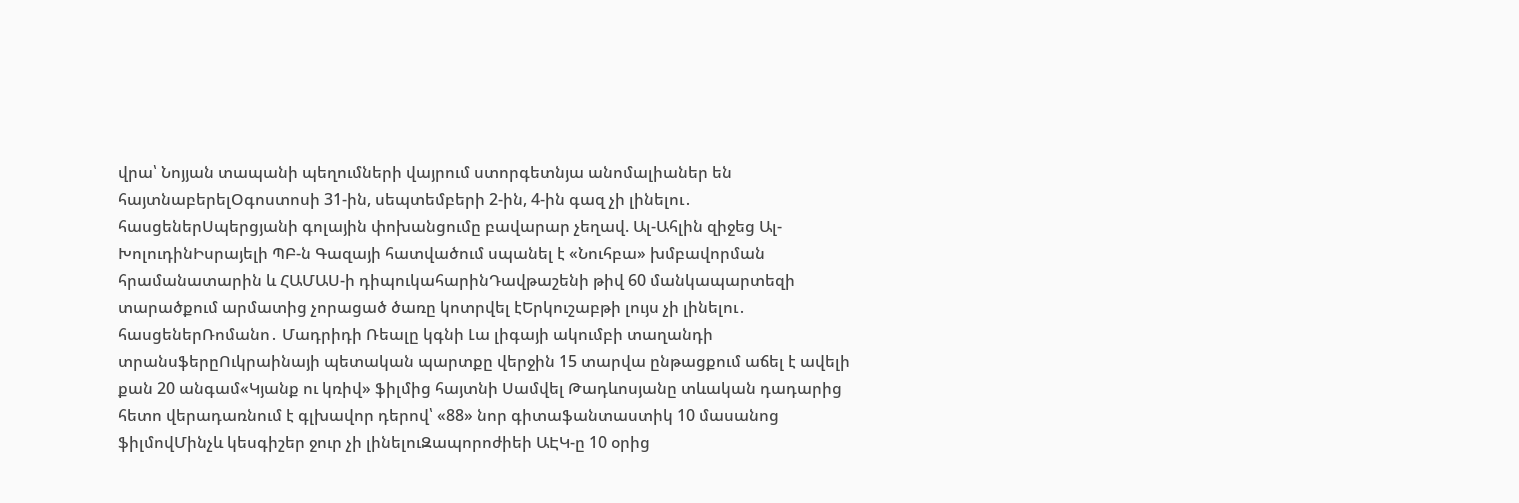վրա՝ Նոյյան տապանի պեղումների վայրում ստորգետնյա անոմալիաներ են հայտնաբերելՕգոստոսի 31-ին, սեպտեմբերի 2-ին, 4-ին գազ չի լինելու․ հասցեներՍպերցյանի գոլային փոխանցումը բավարար չեղավ. Ալ-Ահլին զիջեց Ալ-ԽոլուդինԻսրայելի ՊԲ-ն Գազայի հատվածում սպանել է «Նուհբա» խմբավորման հրամանատարին և ՀԱՄԱՍ-ի դիպուկահարինԴավթաշենի թիվ 60 մանկապարտեզի տարածքում արմատից չորացած ծառը կոտրվել էԵրկուշաբթի լույս չի լինելու․ հասցեներՌոմանո․ Մադրիդի Ռեալը կգնի Լա լիգայի ակումբի տաղանդի տրանսֆերըՈւկրաինայի պետական պարտքը վերջին 15 տարվա ընթացքում աճել է ավելի քան 20 անգամ«Կյանք ու կռիվ» ֆիլմից հայտնի Սամվել Թադևոսյանը տևական դադարից հետո վերադառնում է գլխավոր դերով՝ «88» նոր գիտաֆանտաստիկ 10 մասանոց ֆիլմովՄինչև կեսգիշեր ջուր չի լինելուԶապորոժիեի ԱԷԿ-ը 10 օրից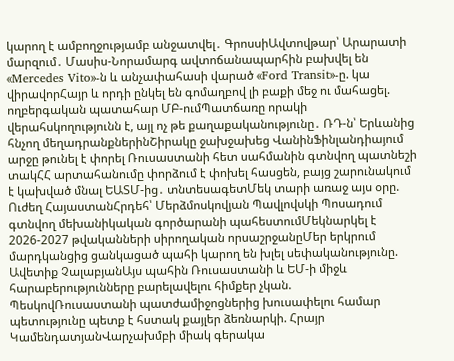կարող է ամբողջությամբ անջատվել․ ԳրոսսիԱվտովթար՝ Արարատի մարզում․ Մասիս-Նորամարգ ավտոճանապարհին բախվել են «Mercedes Vito»-ն և անչափահասի վարած «Ford Transit»-ը. կա վիրավորՀայր և որդի ընկել են գոմաղբով լի բաքի մեջ ու մահացել. ողբերգական պատահար ՄԲ-ումՊատճառը որակի վերահսկողությունն է, այլ ոչ թե քաղաքականությունը․ ՌԴ-ն՝ Երևանից հնչող մեղադրանքներինՇիրակը ջախջախեց ՎանինՖինլանդիայում արջը թունել է փորել Ռուսաստանի հետ սահմանին գտնվող պատնեշի տակՀՀ արտահանումը փորձում է փոխել հասցեն, բայց շարունակում է կախված մնալ ԵԱՏՄ-ից․ տնտեսագետՄեկ տարի առաջ այս օրը. Ուժեղ ՀայաստանՀրդեհ՝ Մերձմոսկովյան Պավլովսկի Պոսադում գտնվող մեխանիկական գործարանի պահեստումՄեկնարկել է 2026-2027 թվականների սիրողական որսաշրջանըՄեր երկրում մարդկանցից ցանկացած պահի կարող են խլել սեփականությունը. Ավետիք ՉալաբյանԱյս պահին Ռուսաստանի և ԵՄ-ի միջև հարաբերությունները բարելավելու հիմքեր չկան. ՊեսկովՌուսաստանի պատժամիջոցներից խուսափելու համար պետությունը պետք է հստակ քայլեր ձեռնարկի. Հրայր ԿամենդատյանՎարչախմբի միակ գերակա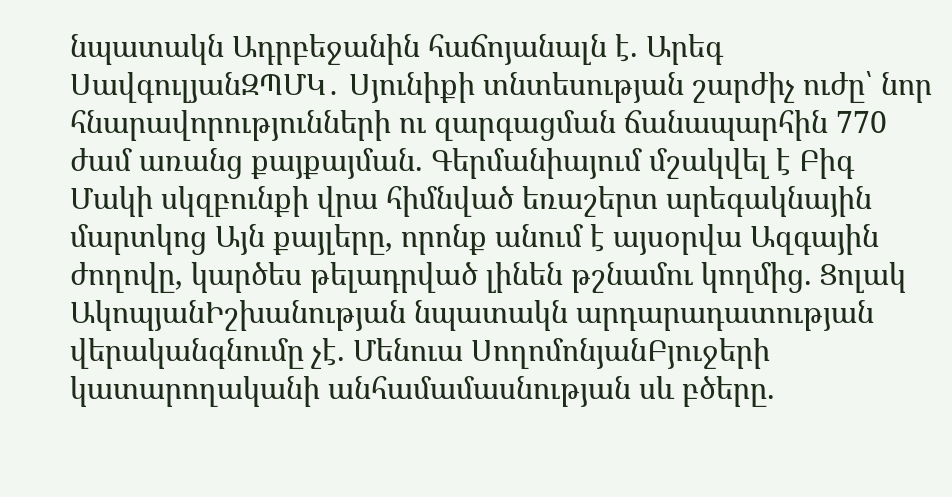նպատակն Ադրբեջանին հաճոյանալն է. Արեգ ՍավգուլյանԶՊՄԿ․ Սյունիքի տնտեսության շարժիչ ուժը՝ նոր հնարավորությունների ու զարգացման ճանապարհին 770 ժամ առանց քայքայման. Գերմանիայում մշակվել է Բիգ Մակի սկզբունքի վրա հիմնված եռաշերտ արեգակնային մարտկոց Այն քայլերը, որոնք անում է այսօրվա Ազգային ժողովը, կարծես թելադրված լինեն թշնամու կողմից. Ցոլակ ԱկոպյանԻշխանության նպատակն արդարադատության վերականգնումը չէ. Մենուա ՍողոմոնյանԲյուջերի կատարողականի անհամամասնության սև բծերը.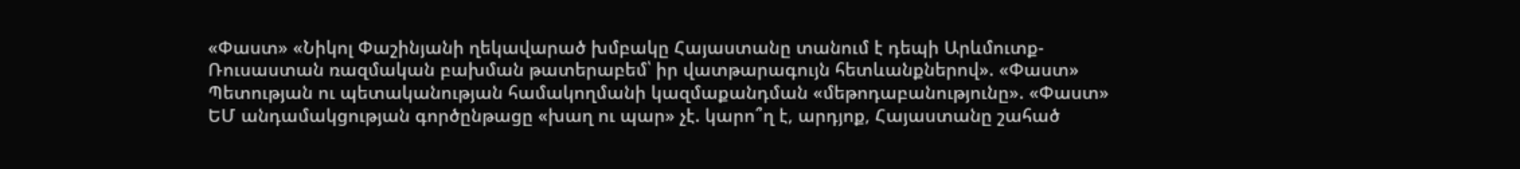«Փաստ» «Նիկոլ Փաշինյանի ղեկավարած խմբակը Հայաստանը տանում է դեպի Արևմուտք-Ռուսաստան ռազմական բախման թատերաբեմ՝ իր վատթարագույն հետևանքներով». «Փաստ» Պետության ու պետականության համակողմանի կազմաքանդման «մեթոդաբանությունը». «Փաստ» ԵՄ անդամակցության գործընթացը «խաղ ու պար» չէ. կարո՞ղ է, արդյոք, Հայաստանը շահած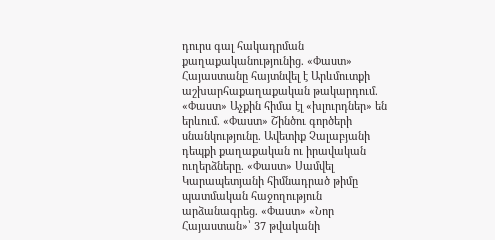դուրս գալ հակադրման քաղաքականությունից. «Փաստ» Հայաստանը հայտնվել է Արևմուտքի աշխարհաքաղաքական թակարդում. «Փաստ» Աչքին հիմա էլ «խլուրդներ» են երևում. «Փաստ» Շինծու գործերի սնանկությունը. Ավետիք Չալաբյանի դեպքի քաղաքական ու իրավական ուղերձները. «Փաստ» Սամվել Կարապետյանի հիմնադրած թիմը պատմական հաջողություն արձանագրեց. «Փաստ» «Նոր Հայաստան»՝ 37 թվականի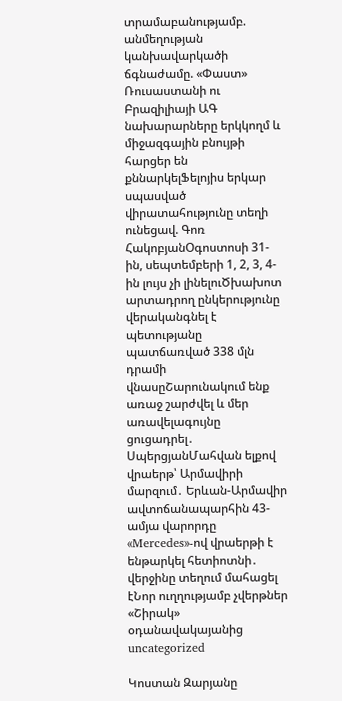տրամաբանությամբ. անմեղության կանխավարկածի ճգնաժամը. «Փաստ» Ռուսաստանի ու Բրազիլիայի ԱԳ նախարարները երկկողմ և միջազգային բնույթի հարցեր են քննարկելՖելոյիս երկար սպասված վիրատահությունը տեղի ունեցավ. Գոռ ՀակոբյանՕգոստոսի 31-ին, սեպտեմբերի 1, 2, 3, 4-ին լույս չի լինելուԾխախոտ արտադրող ընկերությունը վերականգնել է պետությանը պատճառված 338 մլն դրամի վնասըՇարունակում ենք առաջ շարժվել և մեր առավելագույնը ցուցադրել․ ՍպերցյանՄահվան ելքով վրաերթ՝ Արմավիրի մարզում․ Երևան-Արմավիր ավտոճանապարհին 43-ամյա վարորդը «Mercedes»-ով վրաերթի է ենթարկել հետիոտնի․ վերջինը տեղում մահացել էՆոր ուղղությամբ չվերթներ «Շիրակ» օդանավակայանից
uncategorized

Կոստան Զարյանը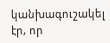կանխագուշակել էր, որ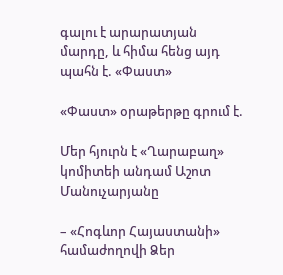գալու է արարատյան մարդը, և հիմա հենց այդ պահն է. «Փաստ»

«Փաստ» օրաթերթը գրում է.

Մեր հյուրն է «Ղարաբաղ» կոմիտեի անդամ Աշոտ Մանուչարյանը

– «Հոգևոր Հայաստանի» համաժողովի Ձեր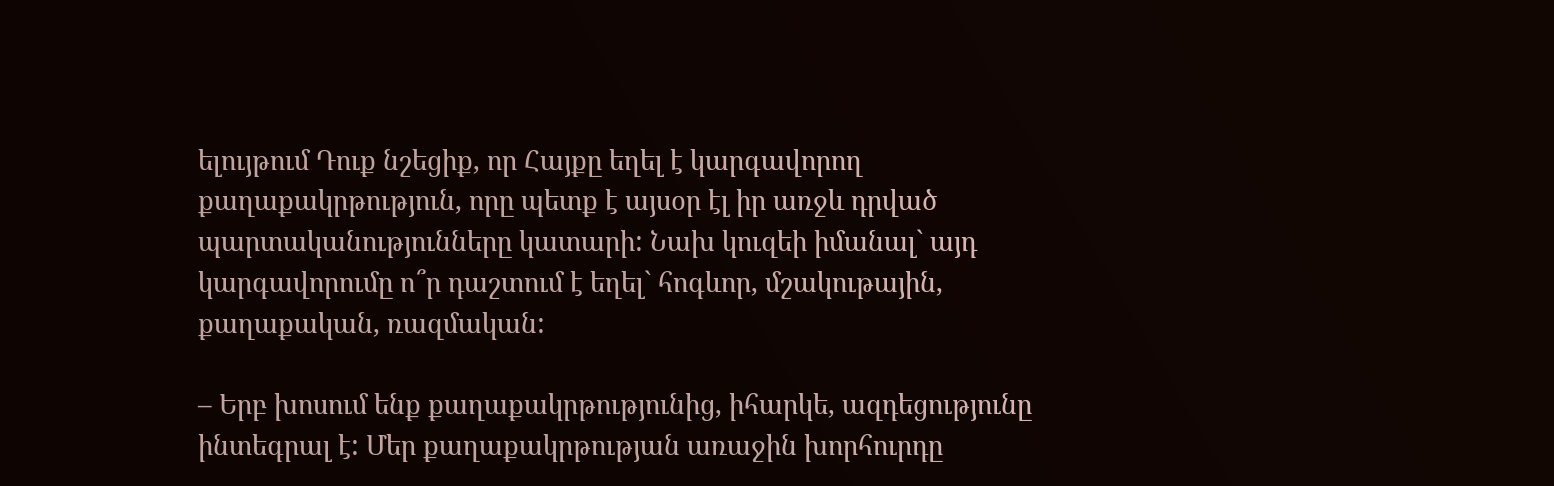ելույթում Դուք նշեցիք, որ Հայքը եղել է կարգավորող քաղաքակրթություն, որը պետք է այսօր էլ իր առջև դրված պարտականությունները կատարի: Նախ կուզեի իմանալ` այդ կարգավորումը ո՞ր դաշտում է եղել` հոգևոր, մշակութային, քաղաքական, ռազմական:

– Երբ խոսում ենք քաղաքակրթությունից, իհարկե, ազդեցությունը ինտեգրալ է: Մեր քաղաքակրթության առաջին խորհուրդը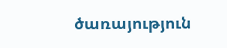ծառայություն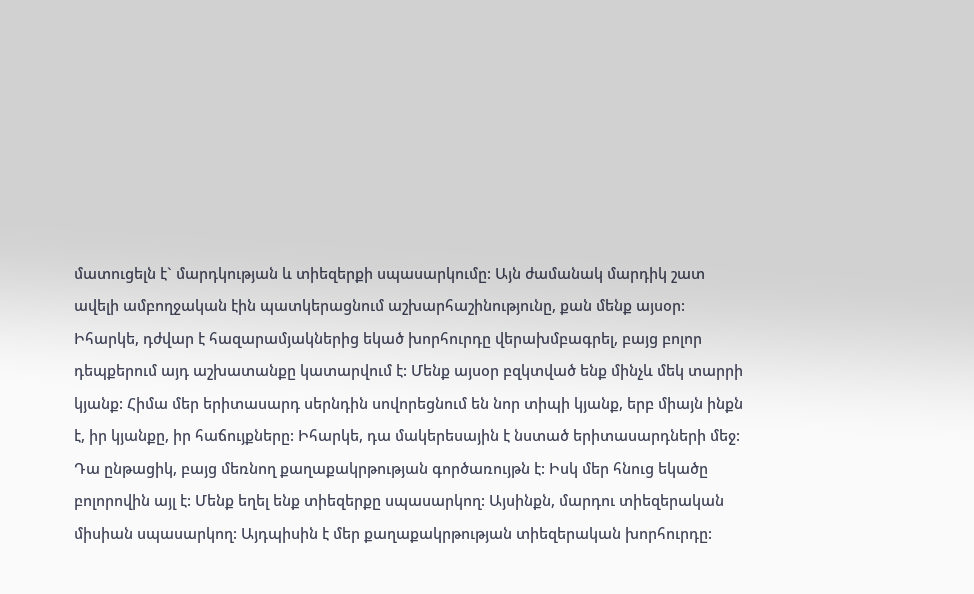մատուցելն է` մարդկության և տիեզերքի սպասարկումը: Այն ժամանակ մարդիկ շատ ավելի ամբողջական էին պատկերացնում աշխարհաշինությունը, քան մենք այսօր: Իհարկե, դժվար է հազարամյակներից եկած խորհուրդը վերախմբագրել, բայց բոլոր դեպքերում այդ աշխատանքը կատարվում է: Մենք այսօր բզկտված ենք մինչև մեկ տարրի կյանք: Հիմա մեր երիտասարդ սերնդին սովորեցնում են նոր տիպի կյանք, երբ միայն ինքն է, իր կյանքը, իր հաճույքները: Իհարկե, դա մակերեսային է նստած երիտասարդների մեջ: Դա ընթացիկ, բայց մեռնող քաղաքակրթության գործառույթն է: Իսկ մեր հնուց եկածը բոլորովին այլ է: Մենք եղել ենք տիեզերքը սպասարկող: Այսինքն, մարդու տիեզերական միսիան սպասարկող: Այդպիսին է մեր քաղաքակրթության տիեզերական խորհուրդը: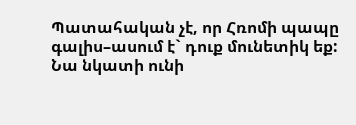Պատահական չէ, որ Հռոմի պապը գալիս–ասում է` դուք մունետիկ եք: Նա նկատի ունի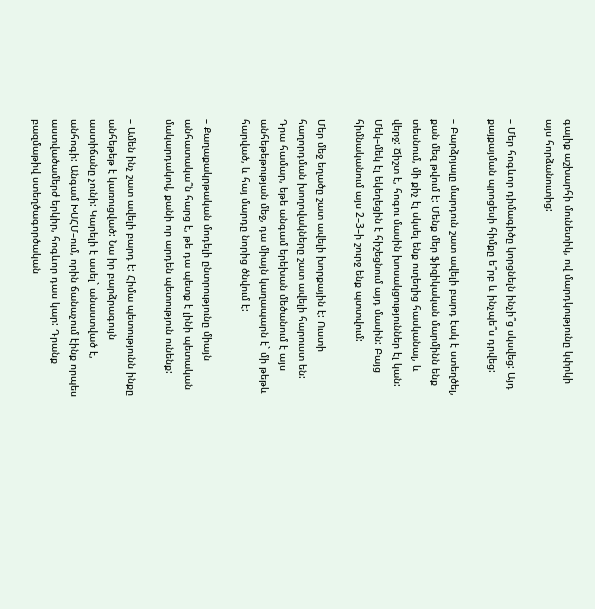գալիք աշխարհի մունետիկ, ով մարդկությունը կփրկի այս հորձանուտից:

– Մեր հոգևոր դիմագիծը կորցնելն ինչի՞ց սկսվեց: Այդ քայքայման պրոցեսի հիմքը ե՞րբ և ինչպե՞ս դրվեց:

– Բարձրյալը մարդուն շատ ավելի բարդ էակ է ստեղծել, քան մեզ թվում է: Մենք մեր ֆիզիկական մարմինն ենք տեսնում, մի քիչ էլ սկսել ենք ուղեղից հասկանալ, և վերջ: Ճիշտ է, հոգու մասին խոսակցություններ էլ կան: Մեկ–մեկ էլ եկեղեցին է հիշեցնում այդ մասին: Բայց հիմնականում այս 2–3–ի շուրջ ենք պտտվում:

Մեր մեջ եղածը շատ ավելի խորքային է: Ուստի հաղորդման խողովակները շատ ավելի հարուստ են: Դրա համար, եթե անգամ երեխան մեծանում է այս անհեթեթության մեջ, դա միայն կաղապարն է` մի թեթև հարված, և հայ մարդը նորից ծնվում է:

– Քաղաքակրթական մոդելի ընտրությունը միայն անհատակա՞ն հարց է, թե դա պետք է լինի պետական մակարդակով, քանի որ արդեն պետություն ունենք:

– Ամեն ինչ շատ ավելի բարդ է: Հիմա պետությունն ինքը անհեթեթ է կառուցված: Նա իր բարձրագույն աստիճանը չունի: Կարելի է ասել` անաստված է, անհոգի: Անգամ ԽՍՀՄ–ում, որին ճանաչում էինք որպես աստվածամերժ երկիր, հոգևոր դաս կար: Դրանք բազմաթիվ ստեղծագործական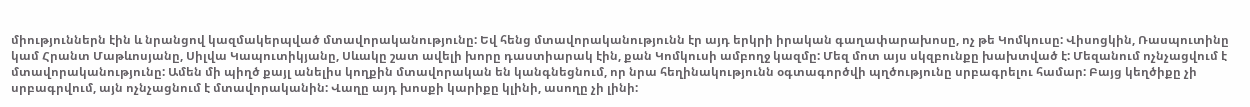միություններն էին և նրանցով կազմակերպված մտավորականությունը: Եվ հենց մտավորականությունն էր այդ երկրի իրական գաղափարախոսը, ոչ թե Կոմկուսը: Վիսոցկին, Ռասպուտինը կամ Հրանտ Մաթևոսյանը, Սիլվա Կապուտիկյանը, Սևակը շատ ավելի խորը դաստիարակ էին, քան Կոմկուսի ամբողջ կազմը: Մեզ մոտ այս սկզբունքը խախտված է: Մեզանում ոչնչացվում է մտավորականությունը: Ամեն մի պիղծ քայլ անելիս կողքին մտավորական են կանգնեցնում, որ նրա հեղինակությունն օգտագործվի պղծությունը սրբագրելու համար: Բայց կեղծիքը չի սրբագրվում, այն ոչնչացնում է մտավորականին: Վաղը այդ խոսքի կարիքը կլինի, ասողը չի լինի: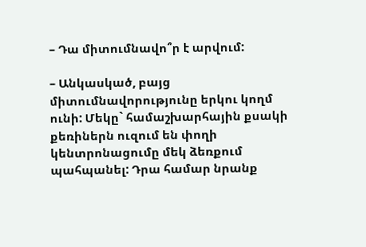– Դա միտումնավո՞ր է արվում:

– Անկասկած, բայց միտումնավորությունը երկու կողմ ունի: Մեկը` համաշխարհային քսակի քեռիներն ուզում են փողի կենտրոնացումը մեկ ձեռքում պահպանել: Դրա համար նրանք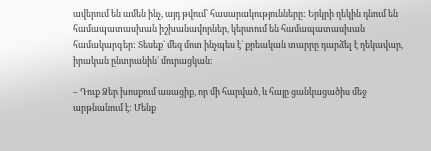ավերում են ամեն ինչ, այդ թվում` հասարակությունները: Երկրի ղեկին դնում են համապատասխան իշխանավորներ, կերտում են համապատասխան համակարգեր: Տեսեք` մեզ մոտ ինչպես է` քրեական տարրը դարձել է ղեկավար, իրական ընտրանին` մուրացկան:

– Դուք Ձեր խոսքում ասացիք, որ մի հարված, և հայը ցանկացածիս մեջ արթնանում է: Մենք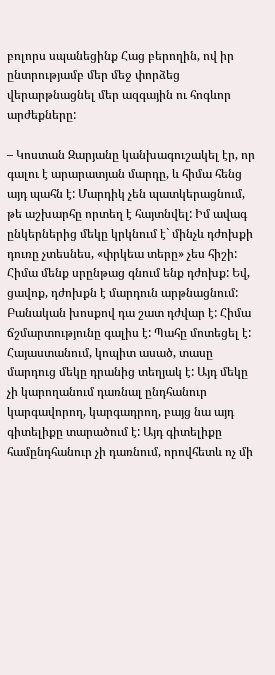բոլորս սպանեցինք Հաց բերողին, ով իր ընտրությամբ մեր մեջ փորձեց վերարթնացնել մեր ազգային ու հոգևոր արժեքները:

– Կոստան Զարյանը կանխագուշակել էր, որ գալու է արարատյան մարդը, և հիմա հենց այդ պահն է: Մարդիկ չեն պատկերացնում, թե աշխարհը որտեղ է հայտնվել: Իմ ավագ ընկերներից մեկը կրկնում է` մինչև դժոխքի դուռը չտեսնես, «փրկեա տերը» չես հիշի: Հիմա մենք սրընթաց գնում ենք դժոխք: Եվ, ցավոք, դժոխքն է մարդուն արթնացնում: Բանական խոսքով դա շատ դժվար է: Հիմա ճշմարտությունը գալիս է: Պահը մոտեցել է: Հայաստանում, կոպիտ ասած, տասը մարդուց մեկը դրանից տեղյակ է: Այդ մեկը չի կարողանում դառնալ ընդհանուր կարգավորող, կարգադրող, բայց նա այդ գիտելիքը տարածում է: Այդ գիտելիքը համընդհանուր չի դառնում, որովհետև ոչ մի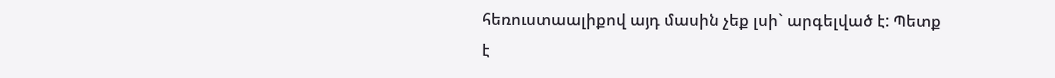հեռուստաալիքով այդ մասին չեք լսի` արգելված է: Պետք է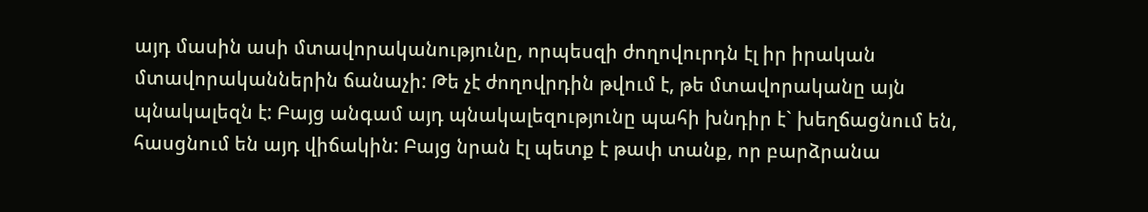այդ մասին ասի մտավորականությունը, որպեսզի ժողովուրդն էլ իր իրական մտավորականներին ճանաչի: Թե չէ ժողովրդին թվում է, թե մտավորականը այն պնակալեզն է: Բայց անգամ այդ պնակալեզությունը պահի խնդիր է` խեղճացնում են, հասցնում են այդ վիճակին: Բայց նրան էլ պետք է թափ տանք, որ բարձրանա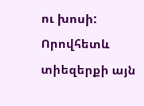ու խոսի: Որովհետև տիեզերքի այն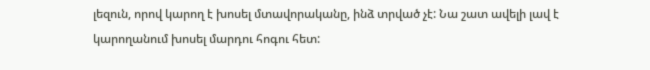լեզուն, որով կարող է խոսել մտավորականը, ինձ տրված չէ: Նա շատ ավելի լավ է կարողանում խոսել մարդու հոգու հետ: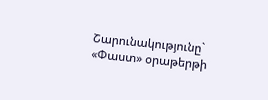Շարունակությունը` «Փաստ» օրաթերթի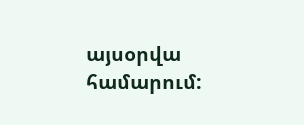այսօրվա համարում: